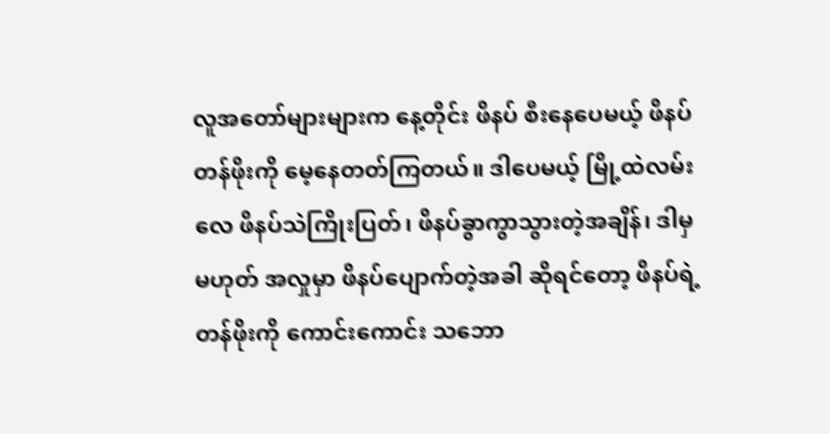လူအတော်များများက နေ့တိုင်း ဖိနပ် စီးနေပေမယ့် ဖိနပ်တန်ဖိုးကို မေ့နေတတ်ကြတယ်။ ဒါပေမယ့် မြို့ထဲလမ်းလေ ဖိနပ်သဲကြိုးပြတ်၊ ဖိနပ်ခွာကွာသွားတဲ့အချိန်၊ ဒါမှ မဟုတ် အလှုမှာ ဖိနပ်ပျောက်တဲ့အခါ ဆိုရင်တော့ ဖိနပ်ရဲ့ တန်ဖိုးကို ကောင်းကောင်း သဘော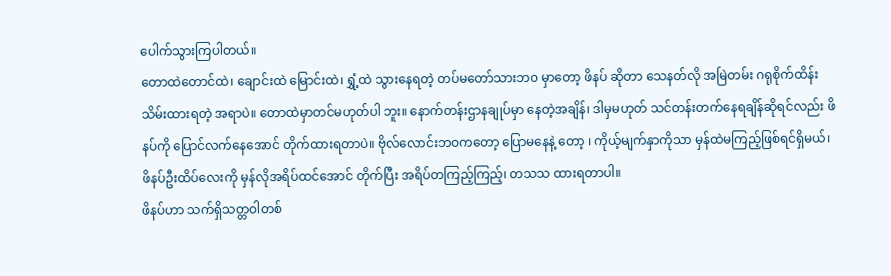ပေါက်သွားကြပါတယ်။
တောထဲတောင်ထဲ၊ ချောင်းထဲ မြောင်းထဲ၊ ရွှံ့ထဲ သွားနေရတဲ့ တပ်မတော်သားဘ၀ မှာတော့ ဖိနပ် ဆိုတာ သေနတ်လို အမြဲတမ်း ဂရုစိုက်ထိန်းသိမ်းထားရတဲ့ အရာပဲ။ တောထဲမှာတင်မဟုတ်ပါ ဘူး။ နောက်တန်းဌာနချုပ်မှာ နေတဲ့အချိန်၊ ဒါမှမဟုတ် သင်တန်းတက်နေရချိန်ဆိုရင်လည်း ဖိနပ်ကို ပြောင်လက်နေအောင် တိုက်ထားရတာပဲ။ ဗိုလ်လောင်းဘဝကတော့ ပြောမနေနဲ့ တော့ ၊ ကိုယ့်မျက်နှာကိုသာ မှန်ထဲမကြည့်ဖြစ်ရင်ရှိမယ်၊ ဖိနပ်ဦးထိပ်လေးကို မှန်လိုအရိပ်ထင်အောင် တိုက်ပြီး အရိပ်တကြည့်ကြည့်၊ တသသ ထားရတာပါ။
ဖိနပ်ဟာ သက်ရှိသတ္တဝါတစ်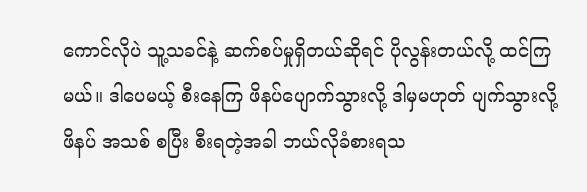ကောင်လိုပဲ သူ့သခင်နဲ့ ဆက်စပ်မှုရှိတယ်ဆိုရင် ပိုလွန်းတယ်လို့ ထင်ကြမယ်။ ဒါပေမယ့် စီးနေကြ ဖိနပ်ပျောက်သွားလို့ ဒါမှမဟုတ် ပျက်သွားလို့ ဖိနပ် အသစ် စပြီး စီးရတဲ့အခါ ဘယ်လိုခံစားရသ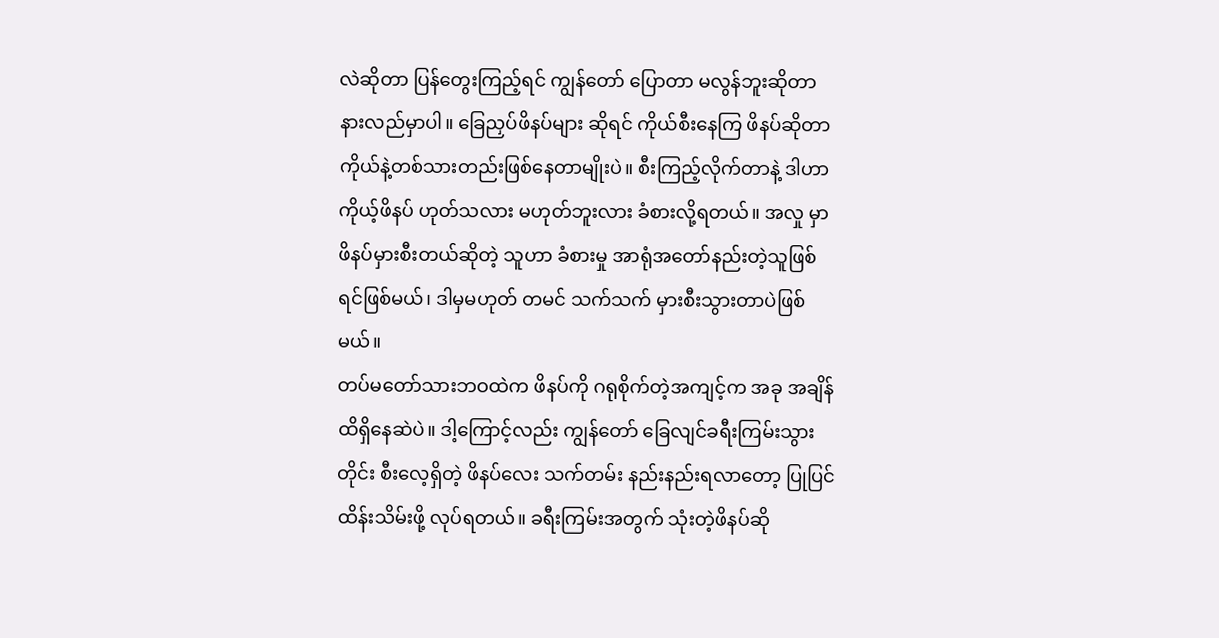လဲဆိုတာ ပြန်တွေးကြည့်ရင် ကျွန်တော် ပြောတာ မလွန်ဘူးဆိုတာ နားလည်မှာပါ။ ခြေညှပ်ဖိနပ်များ ဆိုရင် ကိုယ်စီးနေကြ ဖိနပ်ဆိုတာ ကိုယ်နဲ့တစ်သားတည်းဖြစ်နေတာမျိုးပဲ။ စီးကြည့်လိုက်တာနဲ့ ဒါဟာ ကိုယ့်ဖိနပ် ဟုတ်သလား မဟုတ်ဘူးလား ခံစားလို့ရတယ်။ အလှု မှာ ဖိနပ်မှားစီးတယ်ဆိုတဲ့ သူဟာ ခံစားမှု အာရုံအတော်နည်းတဲ့သူဖြစ်ရင်ဖြစ်မယ်၊ ဒါမှမဟုတ် တမင် သက်သက် မှားစီးသွားတာပဲဖြစ်မယ်။
တပ်မတော်သားဘဝထဲက ဖိနပ်ကို ဂရုစိုက်တဲ့အကျင့်က အခု အချိန်ထိရှိနေဆဲပဲ။ ဒါ့ကြောင့်လည်း ကျွန်တော် ခြေလျင်ခရီးကြမ်းသွားတိုင်း စီးလေ့ရှိတဲ့ ဖိနပ်လေး သက်တမ်း နည်းနည်းရလာတော့ ပြုပြင်ထိန်းသိမ်းဖို့ လုပ်ရတယ်။ ခရီးကြမ်းအတွက် သုံးတဲ့ဖိနပ်ဆို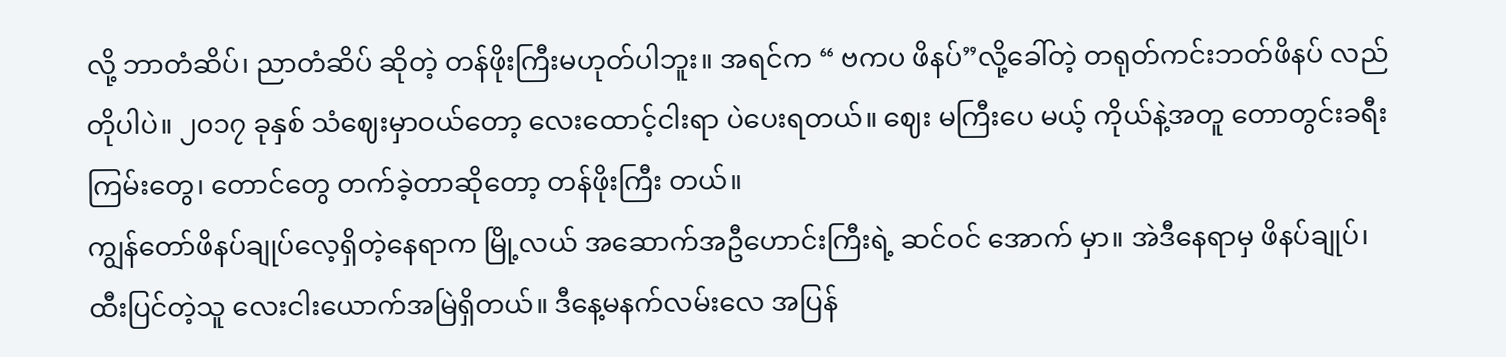လို့ ဘာတံဆိပ်၊ ညာတံဆိပ် ဆိုတဲ့ တန်ဖိုးကြီးမဟုတ်ပါဘူး။ အရင်က “ ဗကပ ဖိနပ်”လို့ခေါ်တဲ့ တရုတ်ကင်းဘတ်ဖိနပ် လည်တိုပါပဲ။ ၂၀၁၇ ခုနှစ် သံဈေးမှာဝယ်တော့ လေးထောင့်ငါးရာ ပဲပေးရတယ်။ ဈေး မကြီးပေ မယ့် ကိုယ်နဲ့အတူ တောတွင်းခရီးကြမ်းတွေ၊ တောင်တွေ တက်ခဲ့တာဆိုတော့ တန်ဖိုးကြီး တယ်။
ကျွန်တော်ဖိနပ်ချုပ်လေ့ရှိတဲ့နေရာက မြို့လယ် အဆောက်အဦဟောင်းကြီးရဲ့ ဆင်ဝင် အောက် မှာ။ အဲဒီနေရာမှ ဖိနပ်ချုပ်၊ ထီးပြင်တဲ့သူ လေးငါးယောက်အမြဲရှိတယ်။ ဒီနေ့မနက်လမ်းလေ အပြန်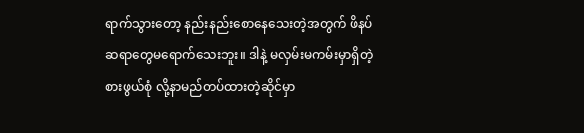ရာက်သွားတော့ နည်းနည်းစောနေသေးတဲ့အတွက် ဖိနပ်ဆရာတွေမရောက်သေးဘူး။ ဒါနဲ့ မလှမ်းမကမ်းမှာရှိတဲ့ စားဖွယ်စုံ လို့နာမည်တပ်ထားတဲ့ဆိုင်မှာ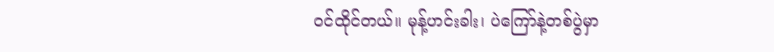ဝင်ထိုင်တယ်။ မုန့်ဟင်းခါး၊ ပဲကြော်နဲ့တစ်ပွဲမှာ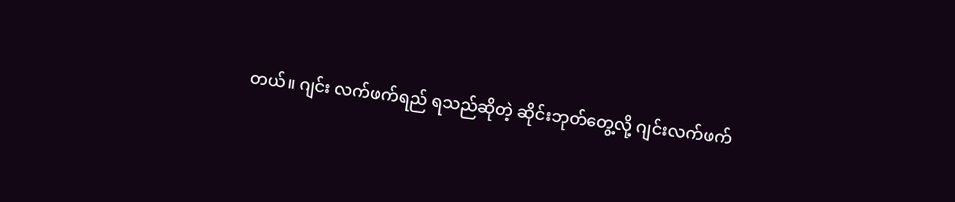တယ်။ ဂျင်း လက်ဖက်ရည် ရသည်ဆိုတဲ့ ဆိုင်းဘုတ်တွေ့လို့ ဂျင်းလက်ဖက်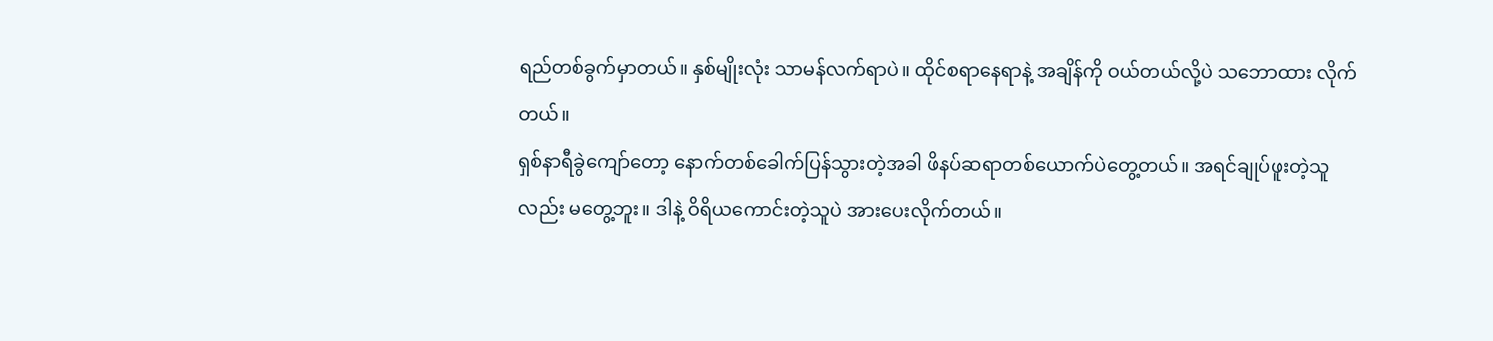ရည်တစ်ခွက်မှာတယ်။ နှစ်မျိုးလုံး သာမန်လက်ရာပဲ။ ထိုင်စရာနေရာနဲ့ အချိန်ကို ဝယ်တယ်လို့ပဲ သဘောထား လိုက်တယ်။
ရှစ်နာရီခွဲကျော်တော့ နောက်တစ်ခေါက်ပြန်သွားတဲ့အခါ ဖိနပ်ဆရာတစ်ယောက်ပဲတွေ့တယ်။ အရင်ချုပ်ဖူးတဲ့သူလည်း မတွေ့ဘူး။ ဒါနဲ့ ဝိရိယကောင်းတဲ့သူပဲ အားပေးလိုက်တယ်။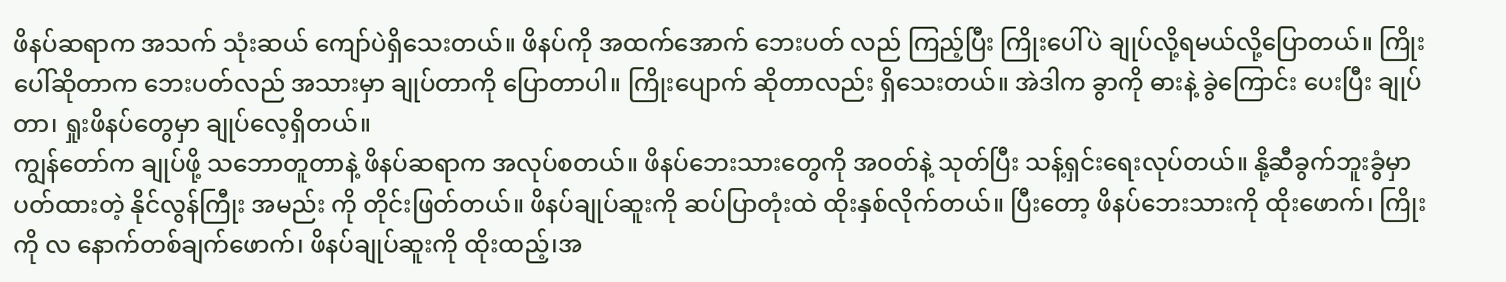ဖိနပ်ဆရာက အသက် သုံးဆယ် ကျော်ပဲရှိသေးတယ်။ ဖိနပ်ကို အထက်အောက် ဘေးပတ် လည် ကြည့်ပြီး ကြိုးပေါ်ပဲ ချုပ်လို့ရမယ်လို့ပြောတယ်။ ကြိုးပေါ်ဆိုတာက ဘေးပတ်လည် အသားမှာ ချုပ်တာကို ပြောတာပါ။ ကြိုးပျောက် ဆိုတာလည်း ရှိသေးတယ်။ အဲဒါက ခွာကို ဓားနဲ့ ခွဲကြောင်း ပေးပြီး ချုပ်တာ၊ ရှုးဖိနပ်တွေမှာ ချုပ်လေ့ရှိတယ်။
ကျွန်တော်က ချုပ်ဖို့ သဘောတူတာနဲ့ ဖိနပ်ဆရာက အလုပ်စတယ်။ ဖိနပ်ဘေးသားတွေကို အဝတ်နဲ့ သုတ်ပြီး သန့်ရှင်းရေးလုပ်တယ်။ နို့ဆီခွက်ဘူးခွံမှာ ပတ်ထားတဲ့ နိုင်လွန်ကြီုး အမည်း ကို တိုင်းဖြတ်တယ်။ ဖိနပ်ချုပ်ဆူးကို ဆပ်ပြာတုံးထဲ ထိုးနှစ်လိုက်တယ်။ ပြီးတော့ ဖိနပ်ဘေးသားကို ထိုးဖောက်၊ ကြိုးကို လ နောက်တစ်ချက်ဖောက်၊ ဖိနပ်ချုပ်ဆူးကို ထိုးထည့်၊အ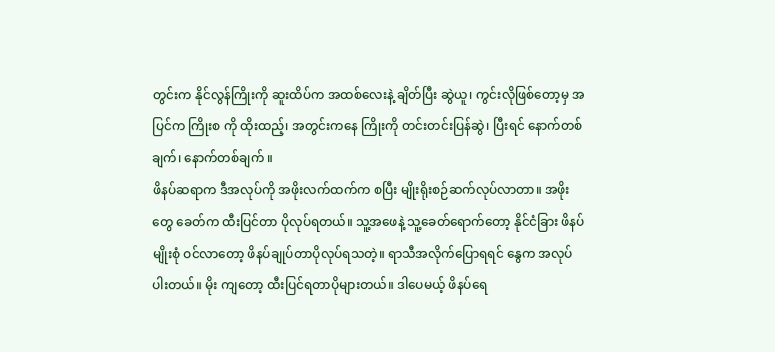တွင်းက နိုင်လွန်ကြိုးကို ဆူးထိပ်က အထစ်လေးနဲ့ ချိတ်ပြီး ဆွဲယူ၊ ကွင်းလိုဖြစ်တော့မှ အပြင်က ကြိုးစ ကို ထိုးထည့်၊ အတွင်းကနေ ကြိုးကို တင်းတင်းပြန်ဆွဲ၊ ပြီးရင် နောက်တစ်ချက်၊ နောက်တစ်ချက် ။
ဖိနပ်ဆရာက ဒီအလုပ်ကို အဖိုးလက်ထက်က စပြီး မျိုးရိုးစဉ်ဆက်လုပ်လာတာ။ အဖိုးတွေ ခေတ်က ထီးပြင်တာ ပိုလုပ်ရတယ်။ သူ့အဖေနဲ့ သူ့ခေတ်ရောက်တော့ နိုင်ငံခြား ဖိနပ်မျိုးစုံ ဝင်လာတော့ ဖိနပ်ချုပ်တာပိုလုပ်ရသတဲ့။ ရာသီအလိုက်ပြောရရင် နွေက အလုပ်ပါးတယ်။ မိုး ကျတော့ ထီးပြင်ရတာပိုများတယ်။ ဒါပေမယ့် ဖိနပ်ရေ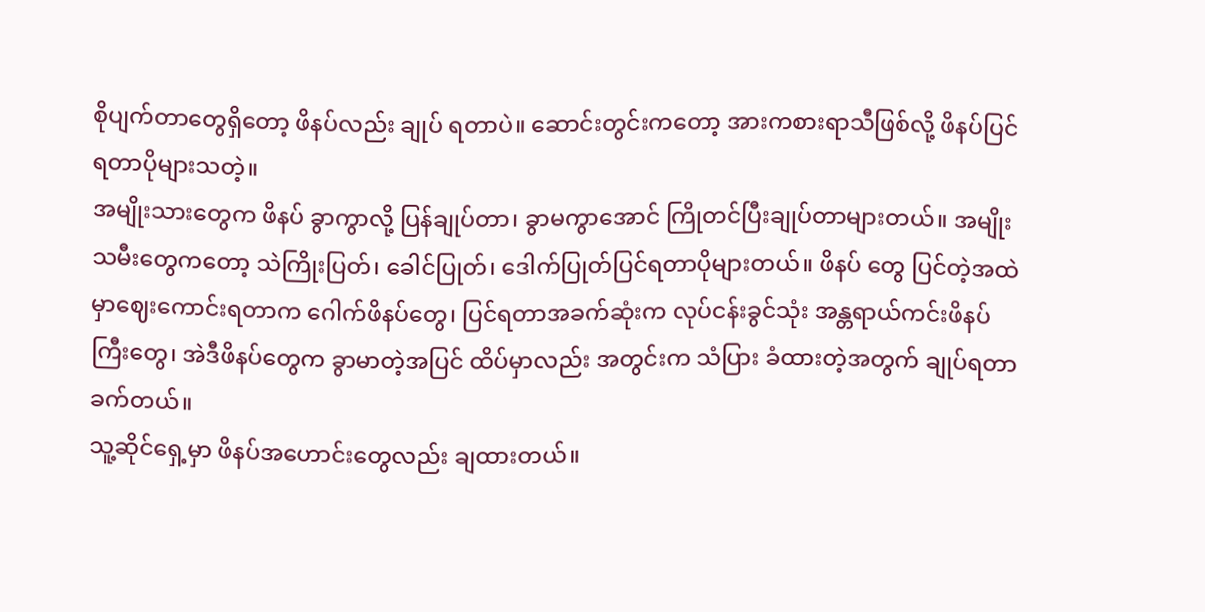စိုပျက်တာတွေရှိတော့ ဖိနပ်လည်း ချုပ် ရတာပဲ။ ဆောင်းတွင်းကတော့ အားကစားရာသီဖြစ်လို့ ဖိနပ်ပြင်ရတာပိုများသတဲ့။
အမျိုးသားတွေက ဖိနပ် ခွာကွာလို့ ပြန်ချုပ်တာ၊ ခွာမကွာအောင် ကြိုတင်ပြီးချုပ်တာများတယ်။ အမျိုးသမီးတွေကတော့ သဲကြိုးပြတ်၊ ခေါင်ပြုတ်၊ ဒေါက်ပြုတ်ပြင်ရတာပိုများတယ်။ ဖိနပ် တွေ ပြင်တဲ့အထဲမှာဈေးကောင်းရတာက ဂေါက်ဖိနပ်တွေ၊ ပြင်ရတာအခက်ဆုံးက လုပ်ငန်းခွင်သုံး အန္တရာယ်ကင်းဖိနပ်ကြီးတွေ၊ အဲဒီဖိနပ်တွေက ခွာမာတဲ့အပြင် ထိပ်မှာလည်း အတွင်းက သံပြား ခံထားတဲ့အတွက် ချုပ်ရတာခက်တယ်။
သူ့ဆိုင်ရှေ့မှာ ဖိနပ်အဟောင်းတွေလည်း ချထားတယ်။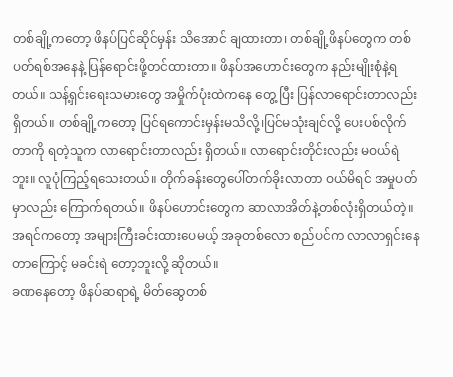တစ်ချို့ကတော့ ဖိနပ်ပြင်ဆိုင်မှန်း သိအောင် ချထားတာ၊ တစ်ချို့ဖိနပ်တွေက တစ်ပတ်ရစ်အနေနဲ့ ပြန်ရောင်းဖို့တင်ထားတာ။ ဖိနပ်အဟောင်းတွေက နည်းမျိုးစုံနဲ့ရတယ်။ သန့်ရှင်းရေးသမားတွေ အမှိုက်ပုံးထဲကနေ တွေ့ ပြီး ပြန်လာရောင်းတာလည်းရှိတယ်။ တစ်ချို့ကတော့ ပြင်ရကောင်းမှန်းမသိလို့၊ပြင်မသုံးချင်လို့ ပေးပစ်လိုက်တာကို ရတဲ့သူက လာရောင်းတာလည်း ရှိတယ်။ လာရောင်းတိုင်းလည်း မဝယ်ရဲ ဘူး။ လူပုံကြည့်ရသေးတယ်။ တိုက်ခန်းတွေပေါ်တက်ခိုးလာတာ ဝယ်မိရင် အမှုပတ်မှာလည်း ကြောက်ရတယ်။ ဖိနပ်ဟောင်းတွေက ဆာလာအိတ်နဲ့တစ်လုံးရှိတယ်တဲ့။ အရင်ကတော့ အများကြီးခင်းထားပေမယ့် အခုတစ်လော စည်ပင်က လာလာရှင်းနေတာကြောင့် မခင်းရဲ တော့ဘူးလို့ ဆိုတယ်။
ခဏနေတော့ ဖိနပ်ဆရာရဲ့ မိတ်ဆွေတစ်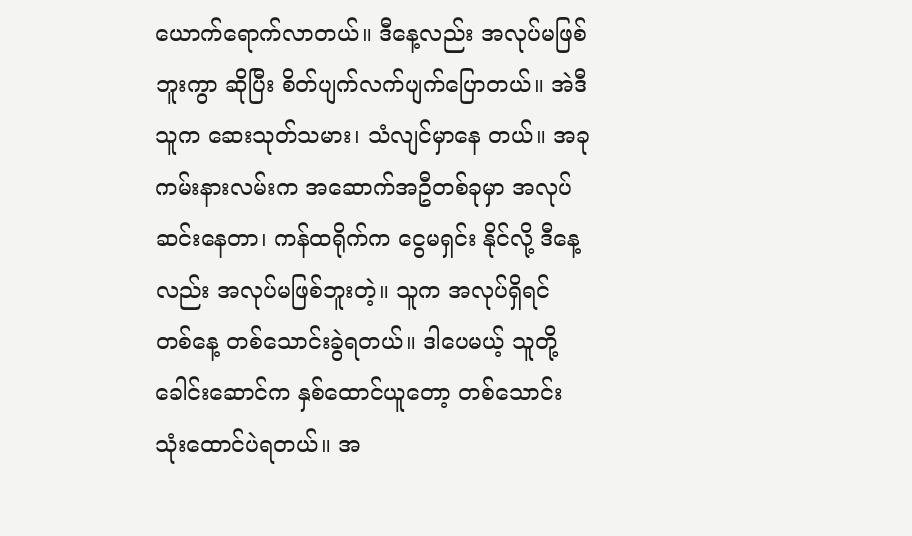ယောက်ရောက်လာတယ်။ ဒီနေ့လည်း အလုပ်မဖြစ် ဘူးကွာ ဆိုပြီး စိတ်ပျက်လက်ပျက်ပြောတယ်။ အဲဒီသူက ဆေးသုတ်သမား၊ သံလျင်မှာနေ တယ်။ အခု ကမ်းနားလမ်းက အဆောက်အဦတစ်ခုမှာ အလုပ်ဆင်းနေတာ၊ ကန်ထရိုက်က ငွေမရှင်း နိုင်လို့ ဒီနေ့လည်း အလုပ်မဖြစ်ဘူးတဲ့။ သူက အလုပ်ရှိရင် တစ်နေ့ တစ်သောင်းခွဲရတယ်။ ဒါပေမယ့် သူတို့ခေါင်းဆောင်က နှစ်ထောင်ယူတော့ တစ်သောင်းသုံးထောင်ပဲရတယ်။ အ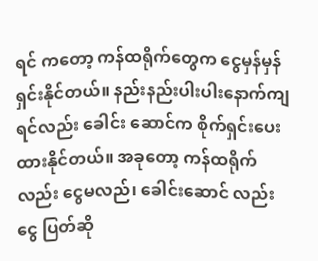ရင် ကတော့ ကန်ထရိုက်တွေက ငွေမှန်မှန်ရှင်းနိုင်တယ်။ နည်းနည်းပါးပါးနောက်ကျရင်လည်း ခေါင်း ဆောင်က စိုက်ရှင်းပေးထားနိုင်တယ်။ အခုတော့ ကန်ထရိုက်လည်း ငွေမလည်၊ ခေါင်းဆောင် လည်း ငွေ ပြတ်ဆို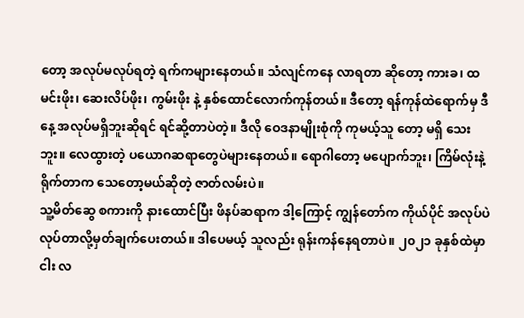တော့ အလုပ်မလုပ်ရတဲ့ ရက်ကများနေတယ်။ သံလျင်ကနေ လာရတာ ဆိုတော့ ကားခ၊ ထမင်းဖိုး၊ ဆေးလိပ်ဖိုး၊ ကွမ်းဖိုး နဲ့ နှစ်ထောင်လောက်ကုန်တယ်။ ဒီတော့ ရန်ကုန်ထဲရောက်မှ ဒီနေ့ အလုပ်မရှိဘူးဆိုရင် ရင်ဆို့တာပဲတဲ့။ ဒီလို ဝေဒနာမျိုးစုံကို ကုမယ့်သူ တော့ မရှိ သေးဘူး။ လေထွားတဲ့ ပယောဂဆရာတွေပဲများနေတယ်။ ရောဂါတော့ မပျောက်ဘူး၊ ကြိမ်လုံးနဲ့ရိုက်တာက သေတော့မယ်ဆိုတဲ့ ဇာတ်လမ်းပဲ။
သူ့မိတ်ဆွေ စကားကို နားထောင်ပြီး ဖိနပ်ဆရာက ဒါ့ကြောင့် ကျွန်တော်က ကိုယ်ပိုင် အလုပ်ပဲ လုပ်တာလို့မှတ်ချက်ပေးတယ်။ ဒါပေမယ့် သူလည်း ရုန်းကန်နေရတာပဲ။ ၂၀၂၁ ခုနှစ်ထဲမှာ ငါး လ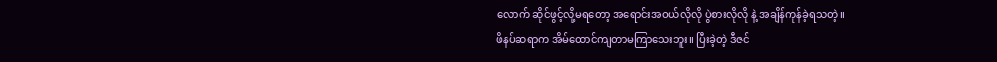လောက် ဆိုင်ဖွင့်လို့မရတော့ အရောင်းအဝယ်လိုလို ပွဲစားလိုလို နဲ့ အချိန်ကုန်ခဲ့ရသတဲ့။
ဖိနပ်ဆရာက အိမ်ထောင်ကျတာမကြာသေးဘူး။ ပြီးခဲ့တဲ့ ဒီဇင်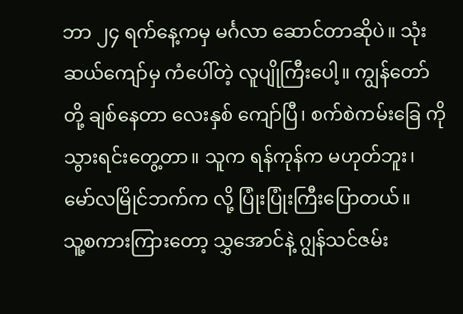ဘာ ၂၄ ရက်နေ့ကမှ မင်္ဂလာ ဆောင်တာဆိုပဲ။ သုံးဆယ်ကျော်မှ ကံပေါ်တဲ့ လူပျိုကြီးပေါ့။ ကျွန်တော်တို့ ချစ်နေတာ လေးနှစ် ကျော်ပြီ၊ စက်စဲကမ်းခြေ ကို သွားရင်းတွေ့တာ။ သူက ရန်ကုန်က မဟုတ်ဘူး၊ မော်လမြိုင်ဘက်က လို့ ပြုံးပြုံးကြီးပြောတယ်။
သူ့စကားကြားတော့ သွှအောင်နဲ့ ဂျွန်သင်ဇမ်း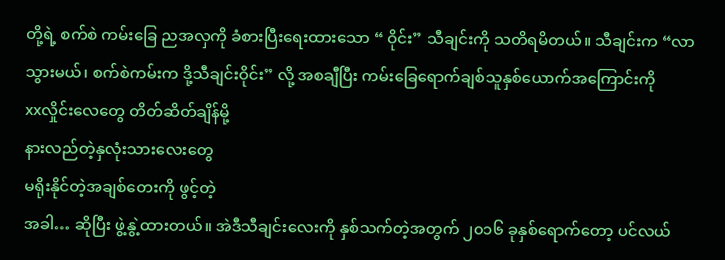တို့ရဲ့ စက်စဲ ကမ်းခြေ ညအလှကို ခံစားပြီးရေးထားသော “ ဝိုင်း” သီချင်းကို သတိရမိတယ်။ သီချင်းက “လာသွားမယ်၊ စက်စဲကမ်းက ဒို့သီချင်းဝိုင်း” လို့ အစချီပြီး ကမ်းခြေရောက်ချစ်သူနှစ်ယောက်အကြောင်းကို
xxလှိုင်းလေတွေ တိတ်ဆိတ်ချိန်မို့
နားလည်တဲ့နှလုံးသားလေးတွေ
မရိုးနိုင်တဲ့အချစ်တေးကို ဖွင့်တဲ့
အခါ… ဆိုပြီး ဖွဲ့နွဲ့ထားတယ်။ အဲဒီသီချင်းလေးကို နှစ်သက်တဲ့အတွက် ၂၀၁၆ ခုနှစ်ရောက်တော့ ပင်လယ်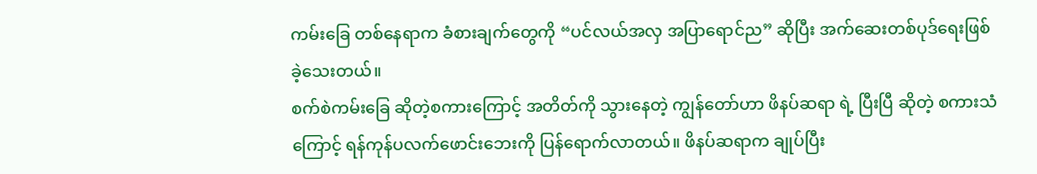ကမ်းခြေ တစ်နေရာက ခံစားချက်တွေကို “ပင်လယ်အလှ အပြာရောင်ည” ဆိုပြီး အက်ဆေးတစ်ပုဒ်ရေးဖြစ် ခဲ့သေးတယ်။
စက်စဲကမ်းခြေ ဆိုတဲ့စကားကြောင့် အတိတ်ကို သွားနေတဲ့ ကျွန်တော်ဟာ ဖိနပ်ဆရာ ရဲ့ ပြီးပြီ ဆိုတဲ့ စကားသံကြောင့် ရန်ကုန်ပလက်ဖောင်းဘေးကို ပြန်ရောက်လာတယ်။ ဖိနပ်ဆရာက ချုပ်ပြီး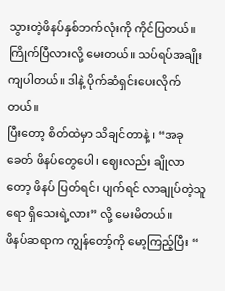သွားတဲ့ဖိနပ်နှစ်ဘက်လုံးကို ကိုင်ပြတယ်။ ကြိုက်ပြီလားလို့ မေးတယ်။ သပ်ရပ်အချိုးကျပါတယ်။ ဒါနဲ့ ပိုက်ဆံရှင်းပေးလိုက်တယ်။
ပြီးတော့ စိတ်ထဲမှာ သိချင်တာနဲ့ ၊ “အခုခေတ် ဖိနပ်တွေပေါ၊ ဈေးလည်း ချိုလာတော့ ဖိနပ် ပြတ်ရင်၊ ပျက်ရင် လာချုပ်တဲ့သူရော ရှိသေးရဲ့လား” လို့ မေးမိတယ်။
ဖိနပ်ဆရာက ကျွန်တော့်ကို မော့ကြည့်ပြီး “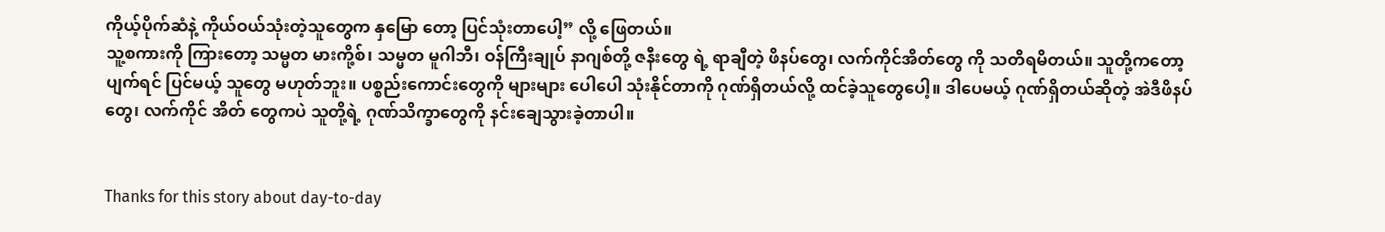ကိုယ့်ပိုက်ဆံနဲ့ ကိုယ်ဝယ်သုံးတဲ့သူတွေက နှမြော တော့ ပြင်သုံးတာပေါ့” လို့ ဖြေတယ်။
သူ့စကားကို ကြားတော့ သမ္မတ မားကို့စ်၊ သမ္မတ မူဂါဘီ၊ ဝန်ကြီးချုပ် နာဂျစ်တို့ ဇနီးတွေ ရဲ့ ရာချီတဲ့ ဖိနပ်တွေ၊ လက်ကိုင်အိတ်တွေ ကို သတိရမိတယ်။ သူတို့ကတော့ ပျက်ရင် ပြင်မယ့် သူတွေ မဟုတ်ဘူး။ ပစ္စည်းကောင်းတွေကို များများ ပေါပေါ သုံးနိုင်တာကို ဂုဏ်ရှိတယ်လို့ ထင်ခဲ့သူတွေပေါ့။ ဒါပေမယ့် ဂုဏ်ရှိတယ်ဆိုတဲ့ အဲဒီဖိနပ်တွေ၊ လက်ကိုင် အိတ် တွေကပဲ သူတို့ရဲ့ ဂုဏ်သိက္ခာတွေကို နင်းချေသွားခဲ့တာပါ။


Thanks for this story about day-to-day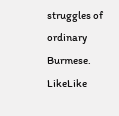struggles of ordinary Burmese.
LikeLike